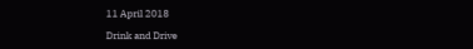11 April 2018

Drink and Drive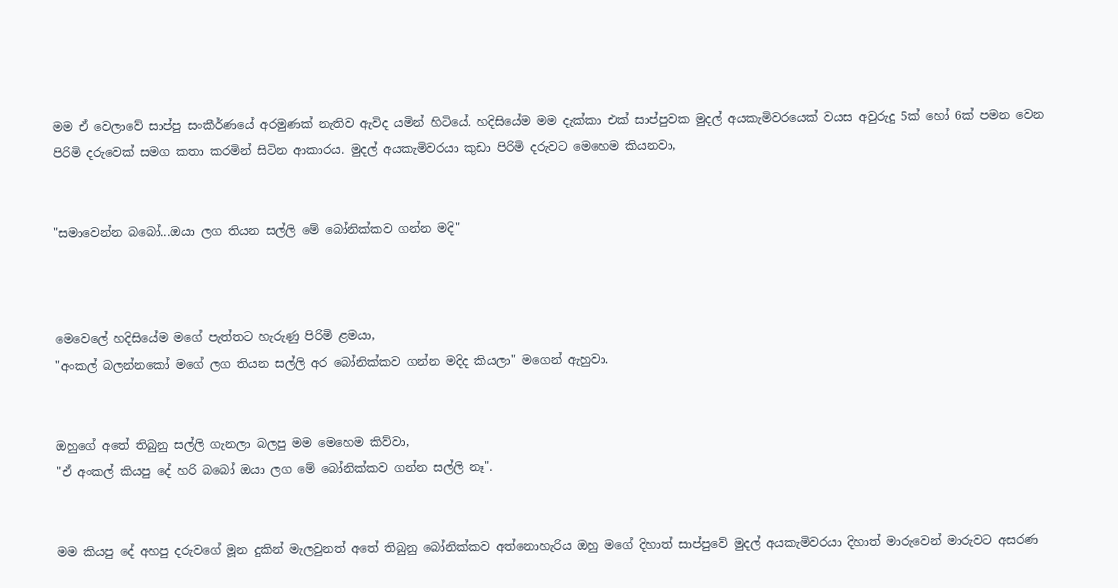මම ඒ වෙලාවේ සාප්පු සංකීර්ණයේ අරමුණක් නැතිව ඇවිද යමින් හිටියේ. හදිසියේම මම දැක්කා එක් සාප්පුවක මුදල් අයකැමිවරයෙක් වයස අවුරුදු 5ක් හෝ 6ක් පමන වෙන පිරිමි දරුවෙක් සමග කතා කරමින් සිටින ආකාරය. මුදල් අයකැමිවරයා කුඩා පිරිමි දරුවට මෙහෙම කියනවා,


"සමාවෙන්න බබෝ...ඔයා ලග තියන සල්ලි මේ බෝනික්කව ගන්න මදි"



මෙවෙලේ හදිසියේම මගේ පැත්තට හැරුණු පිරිමි ළමයා,
"අංකල් බලන්නකෝ මගේ ලග තියන සල්ලි අර බෝනික්කව ගන්න මදිද කියලා" මගෙන් ඇහුවා.


ඔහුගේ අතේ තිබුනු සල්ලි ගැනලා බලපු මම මෙහෙම කිව්වා,
"ඒ අංකල් කියපු දේ හරි බබෝ ඔයා ලග මේ බෝනික්කව ගන්න සල්ලි නෑ".


මම කියපු දේ අහපු දරුවගේ මූන දුකින් මැලවුනත් අතේ තිබුනු බෝනික්කව අත්නොහැරිය ඔහු මගේ දිහාත් සාප්පුවේ මුදල් අයකැමිවරයා දිහාත් මාරුවෙන් මාරුවට අසරණ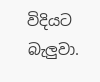විදියට බැලුවා.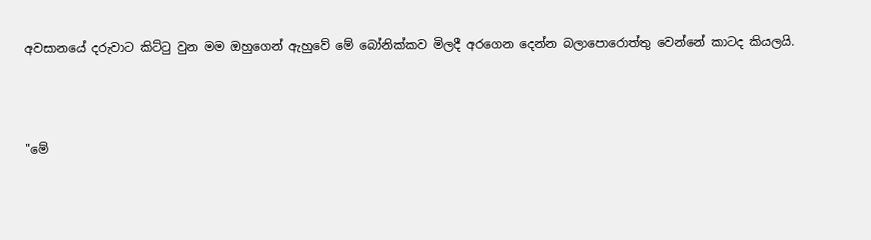අවසානයේ දරුවාට කිට්ටු වුන මම ඔහුගෙන් ඇහුවේ මේ බෝනික්කව මිලදී අරගෙන දෙන්න බලාපොරොත්තු වෙන්නේ කාටද කියලයි.



"මේ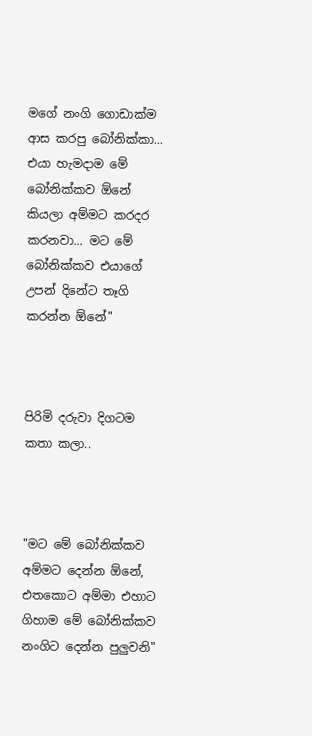මගේ නංගි ගොඩාක්ම ආස කරපු බෝනික්කා... එයා හැමදාම මේ බෝනික්කව ඕනේ කියලා අම්මට කරදර කරනවා... මට මේ බෝනික්කව එයාගේ උපන් දිනේට තෑගි කරන්න ඕනේ"



පිරිමි දරුවා දිගටම කතා කලා..



"මට මේ බෝනික්කව අම්මට දෙන්න ඕනේ, එතකොට අම්මා එහාට ගිහාම මේ බෝනික්කව නංගිට දෙන්න පුලුවනි"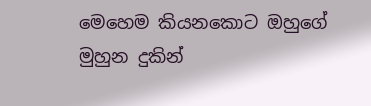මෙහෙම කියනකොට ඔහුගේ මුහුන දුකින්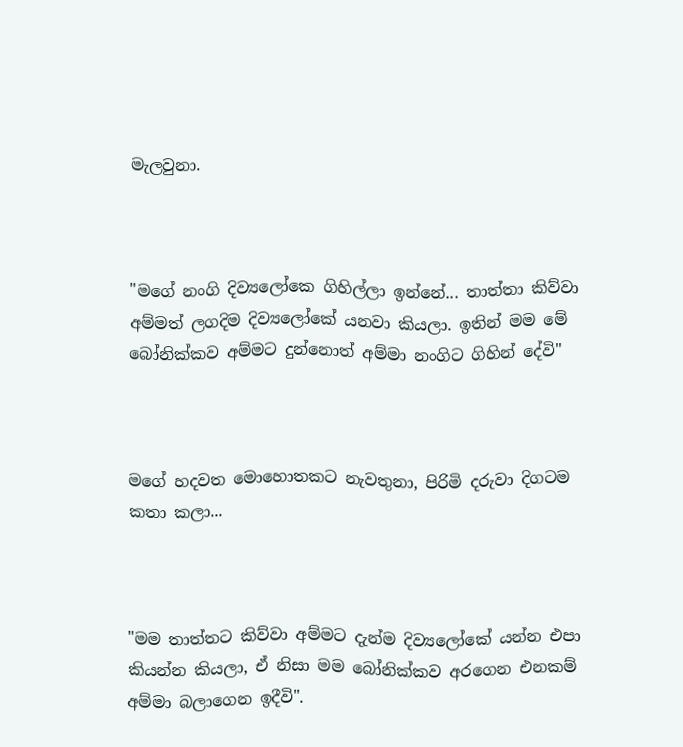මැලවුනා.



"මගේ නංගි දිව්‍යලෝකෙ ගිහිල්ලා ඉන්නේ... තාත්තා කිව්වා අම්මත් ලගදිම දිව්‍යලෝකේ යනවා කියලා. ඉතින් මම මේ බෝනික්කව අම්මට දුන්නොත් අම්මා නංගිට ගිහින් දේවි"



මගේ හදවත මොහොතකට නැවතුනා, පිරිමි දරුවා දිගටම කතා කලා...



"මම තාත්තට කිව්වා අම්මට දැන්ම දිව්‍යලෝකේ යන්න එපා කියන්න කියලා, ඒ නිසා මම බෝනික්කව අරගෙන එනකම් අම්මා බලාගෙන ඉදීවි".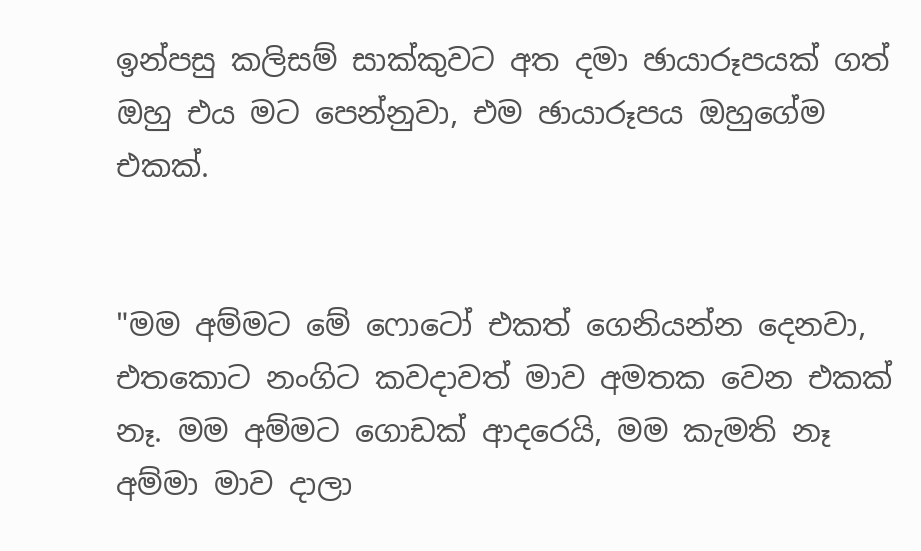ඉන්පසු කලිසම් සාක්කුවට අත දමා ඡායාරූපයක් ගත් ඔහු එය මට පෙන්නුවා, එම ඡායාරූපය ඔහුගේම එකක්.


"මම අම්මට මේ ෆොටෝ එකත් ගෙනියන්න දෙනවා, එතකොට නංගිට කවදාවත් මාව අමතක වෙන එකක් නෑ. මම අම්මට ගොඩක් ආදරෙයි, මම කැමති නෑ අම්මා මාව දාලා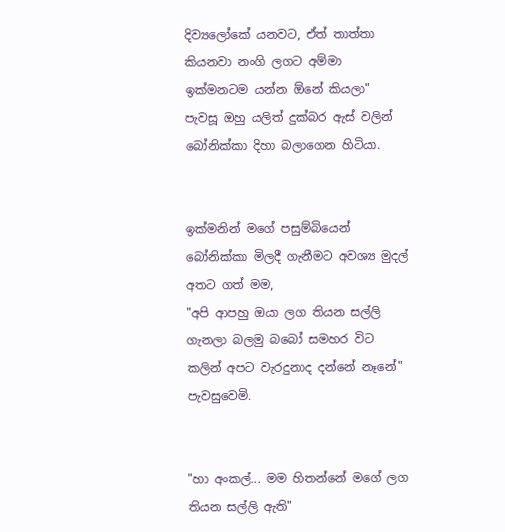දිව්‍යලෝකේ යනවට, ඒත් තාත්තා කියනවා නංගි ලගට අම්මා ඉක්මනටම යන්න ඕනේ කියලා"
පැවසූ ඔහු යලිත් දුක්බර ඇස් වලින් බෝනික්කා දිහා බලාගෙන හිටියා.


ඉක්මනින් මගේ පසුම්බියෙන් බෝනික්කා මිලදී ගැනීමට අවශ්‍ය මුදල් අතට ගත් මම,
"අපි ආපහු ඔයා ලග තියන සල්ලි ගැනලා බලමු බබෝ සමහර විට කලින් අපට වැරදුනාද දන්නේ නෑනේ" පැවසුවෙමි.


"හා අංකල්... මම හිතන්නේ මගේ ලග තියන සල්ලි ඇති"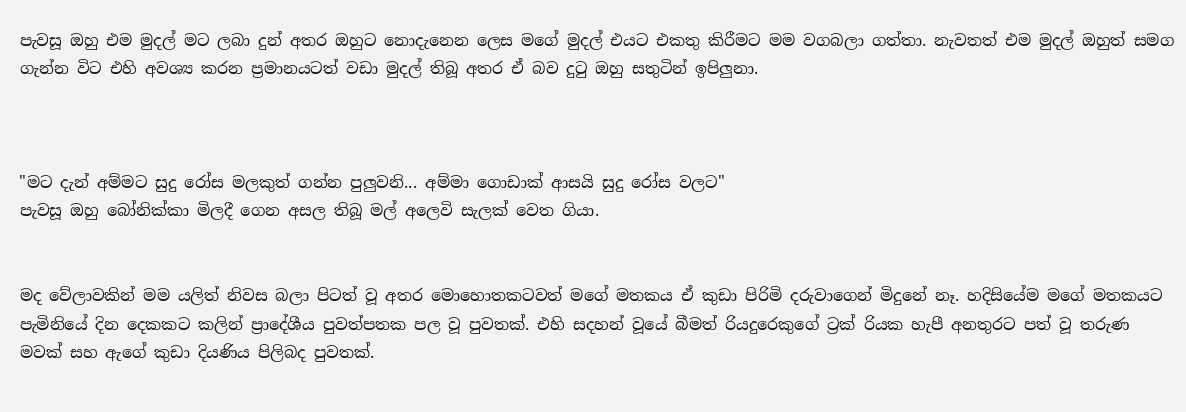පැවසූ ඔහු එම මුදල් මට ලබා දුන් අතර ඔහුට නොදැනෙන ලෙස මගේ මුදල් එයට එකතු කිරීමට මම වගබලා ගත්තා. නැවතත් එම මුදල් ඔහුත් සමග ගැන්න විට එහි අවශ්‍ය කරන ප්‍රමානයටත් වඩා මුදල් තිබූ අතර ඒ බව දුටු ඔහු සතුටින් ඉපිලුනා.



"මට දැන් අම්මට සුදු රෝස මලකුත් ගන්න පුලුවනි... අම්මා ගොඩාක් ආසයි සුදු රෝස වලට"
පැවසූ ඔහු බෝනික්කා මිලදී ගෙන අසල තිබූ මල් අලෙවි සැලක් වෙත ගියා.


මද වේලාවකින් මම යලිත් නිවස බලා පිටත් වූ අතර මොහොතකටවත් මගේ මතකය ඒ කුඩා පිරිමි දරුවාගෙන් මිදුනේ නෑ. හදිසියේම මගේ මතකයට පැමිනියේ දින දෙකකට කලින් ප්‍රාදේශීය පුවත්පතක පල වූ පුවතක්. එහි සදහන් වූයේ බීමත් රියදුරෙකුගේ ට්‍රක් රියක හැපී අනතුරට පත් වූ තරුණ මවක් සහ ඇගේ කුඩා දියණිය පිලිබද පුවතක්.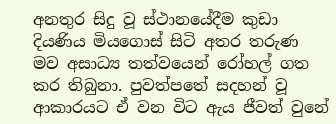අනතුර සිදු වූ ස්ථානයේදීම කුඩා දියණිය මියගොස් සිටි අතර තරුණ මව අසාධ්‍ය තත්වයෙන් රෝහල් ගත කර තිබුනා. පුවත්පතේ සදහන් වූ ආකාරයට ඒ වන විට ඇය ජීවත් වුනේ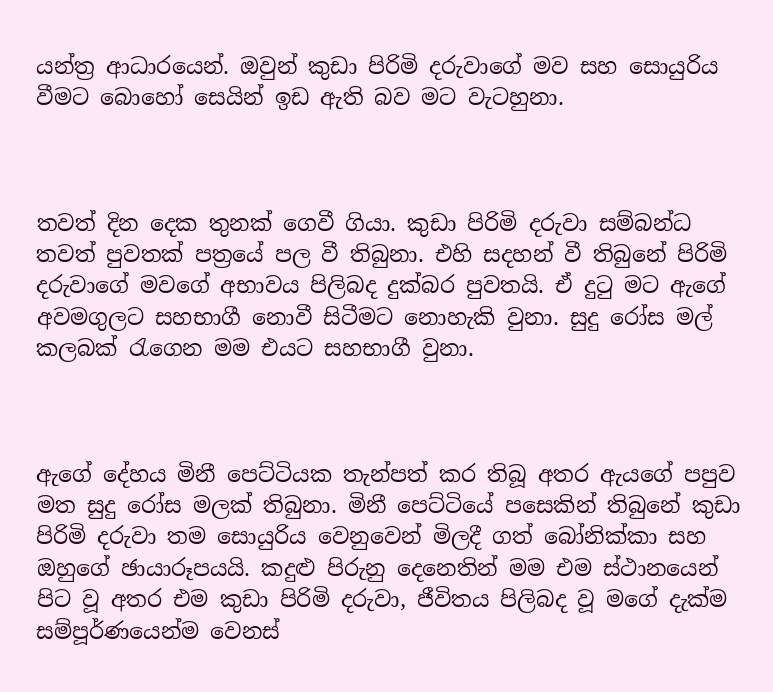යන්ත්‍ර ආධාරයෙන්. ඔවුන් කුඩා පිරිමි දරුවාගේ මව සහ සොයුරිය වීමට බොහෝ සෙයින් ඉඩ ඇති බව මට වැටහුනා.



තවත් දින දෙක තුනක් ගෙවී ගියා. කුඩා පිරිමි දරුවා සම්බන්ධ තවත් පුවතක් පත්‍රයේ පල වී තිබුනා. එහි සදහන් වී තිබුනේ පිරිමි දරුවාගේ මවගේ අභාවය පිලිබද දුක්බර පුවතයි. ඒ දුටු මට ඇගේ අවමගුලට සහභාගී නොවී සිටීමට නොහැකි වුනා. සුදු රෝස මල් කලබක් රැගෙන මම එයට සහභාගී වුනා.



ඇගේ දේහය මිනී පෙට්ටියක තැන්පත් කර තිබූ අතර ඇයගේ පපුව මත සුදු රෝස මලක් තිබුනා. මිනී පෙට්ටියේ පසෙකින් තිබුනේ කුඩා පිරිමි දරුවා තම සොයුරිය වෙනුවෙන් මිලදී ගත් බෝනික්කා සහ ඔහුගේ ඡායාරූපයයි. කදුළු පිරුනු දෙනෙතින් මම එම ස්ථානයෙන් පිට වූ අතර එම කුඩා පිරිමි දරුවා, ජීවිතය පිලිබද වූ මගේ දැක්ම සම්පූර්ණයෙන්ම වෙනස්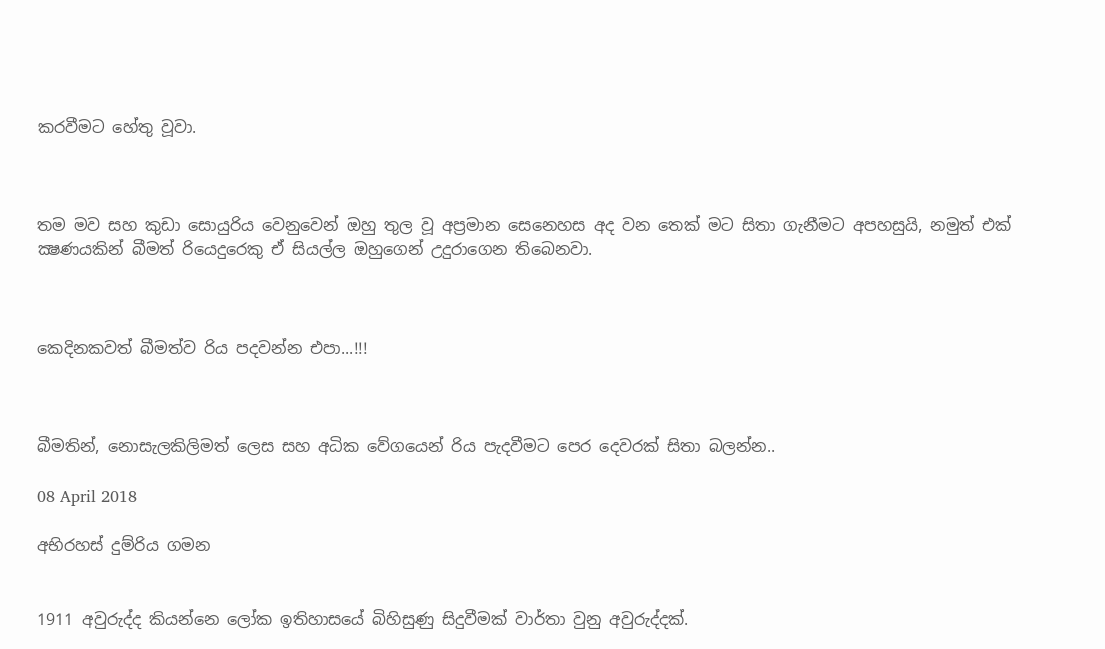කරවීමට හේතු වූවා.



තම මව සහ කුඩා සොයුරිය වෙනුවෙන් ඔහු තුල වූ අප්‍රමාන සෙනෙහස අද වන තෙක් මට සිතා ගැනීමට අපහසුයි, නමුත් එක් ක්‍ෂණයකින් බීමත් රියෙදුරෙකු ඒ සියල්ල ඔහුගෙන් උදුරාගෙන තිබෙනවා.



කෙදිනකවත් බීමත්ව රිය පදවන්න එපා...!!!



බීමතින්, නොසැලකිලිමත් ලෙස සහ අධික වේගයෙන් රිය පැදවීමට පෙර දෙවරක් සිතා බලන්න..

08 April 2018

අභිරහස් දුම්රිය ගමන


1911 අවුරුද්ද කියන්නෙ ලෝක ඉතිහාසයේ බිහිසුණු සිදුවීමක් වාර්තා වුනු අවුරුද්දක්.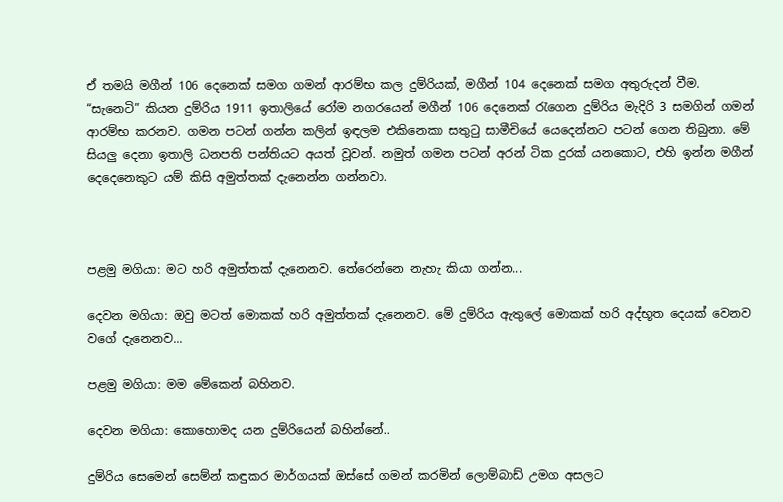ඒ තමයි මගීන් 106 දෙනෙක් සමග ගමන් ආරම්භ කල දුම්රියක්, මගීන් 104 දෙනෙක් සමග අතුරුදන් වීම.
“සැනෙටි” කියන දුම්රිය 1911 ඉතාලියේ රෝම නගරයෙන් මගීන් 106 දෙනෙක් රැගෙන දුම්රිය මැදිරි 3 සමගින් ගමන් ආරම්භ කරනව. ගමන පටන් ගන්න කලින් ඉඳලම එකිනෙකා සතුටු සාමීචියේ යෙදෙන්නට පටන් ගෙන තිබුනා. මේ සියලු දෙනා ඉතාලි ධනපති පන්තියට අයත් වූවන්. නමුත් ගමන පටන් අරන් ටික දුරක් යනකොට, එහි ඉන්න මගීන් දෙදෙනෙකුට යම් කිසි අමුත්තක් දැනෙන්න ගන්නවා.



පළමු මගියා: මට හරි අමුත්තක් දැනෙනව. තේරෙන්නෙ නැහැ කියා ගන්න...

දෙවන මගියා: ඔවු මටත් මොකක් හරි අමුත්තක් දැනෙනව. මේ දුම්රිය ඇතුලේ මොකක් හරි අද්භූත දෙයක් වෙනව වගේ දැනෙනව...

පළමු මගියා: මම මේකෙන් බහිනව.

දෙවන මගියා: කොහොමද යන දුම්රියෙන් බහින්නේ..

දුම්රිය සෙමෙන් සෙම්න් කඳුකර මාර්ගයක් ඔස්සේ ගමන් කරමින් ලොම්බාඩ් උමග අසලට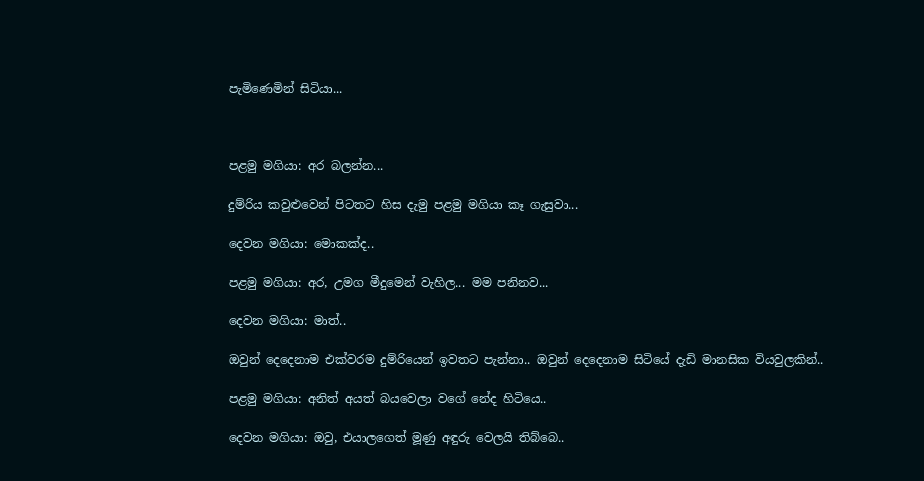පැමිණෙමින් සිටියා...



පළමු මගියා: අර බලන්න...

දුම්රිය කවුළුවෙන් පිටතට හිස දැමු පළමු මගියා කෑ ගැසුවා...

දෙවන මගියා: මොකක්ද..

පළමු මගියා: අර, උමග මීදුමෙන් වැහිල... මම පනිනව...

දෙවන මගියා: මාත්..

ඔවුන් දෙදෙනාම එක්වරම දුම්රියෙන් ඉවතට පැන්නා.. ඔවුන් දෙදෙනාම සිටියේ දැඩි මානසික වියවුලකින්..

පළමු මගියා: අනිත් අයත් බයවෙලා වගේ නේද හිටියෙ..

දෙවන මගියා: ඔවු, එයාලගෙත් මූණු අඳුරු වෙලයි තිබ්බෙ..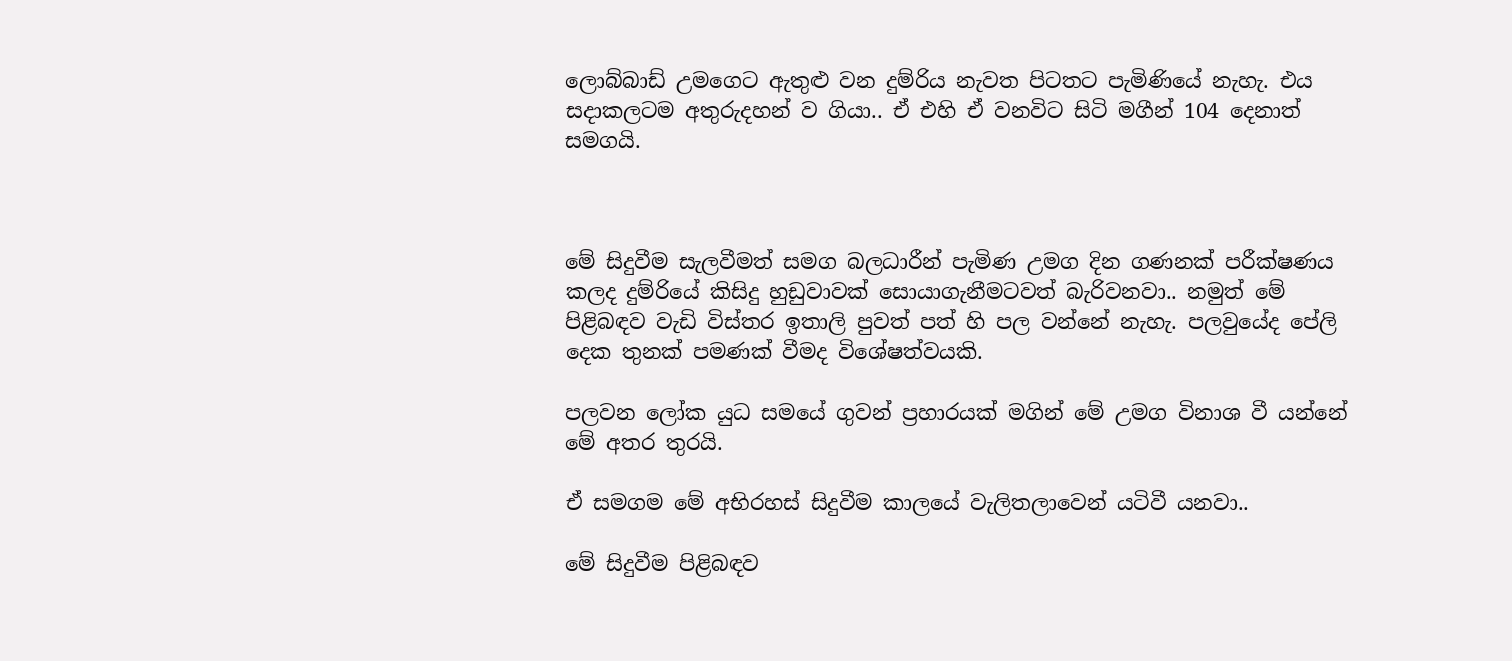ලොබ්බාඩ් උමගෙට ඇතුළු වන දුම්රිය නැවත පිටතට පැමිණියේ නැහැ. එය සදාකලටම අතුරුදහන් ව ගියා.. ඒ එහි ඒ වනවිට සිටි මගීන් 104 දෙනාත් සමගයි.



මේ සිදුවීම සැලවීමත් සමග බලධාරීන් පැමිණ උමග දින ගණනක් පරීක්ෂණය කලද දුම්රියේ කිසිදු හුඩුවාවක් සොයාගැනීමටවත් බැරිවනවා.. නමුත් මේ පිළිබඳව වැඩි විස්තර ඉතාලි පුවත් පත් හි පල වන්නේ නැහැ. පලවුයේද පේලි දෙක තුනක් පමණක් වීමද විශේෂත්වයකි.

පලවන ලෝක යුධ සමයේ ගුවන් ප්‍රහාරයක් මගින් මේ උමග විනාශ වී යන්නේ මේ අතර තුරයි.

ඒ සමගම මේ අභිරහස් සිදුවීම කාලයේ වැලිතලාවෙන් යටිවී යනවා..

මේ සිදුවීම පිළිබඳව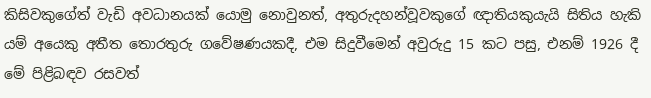කිසිවකුගේත් වැඩි අවධානයක් යොමු නොවුනත්, අතුරුදහන්වූවකුගේ ඥාතියකුයැයි සිතිය හැකි යම් අයෙකු අතීත තොරතුරු ගවේෂණයකදී, එම සිදුවීමෙන් අවුරුදු 15 කට පසු, එනම් 1926 දී මේ පිළිබඳව රසවත්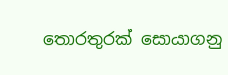තොරතුරක් සොයාගනු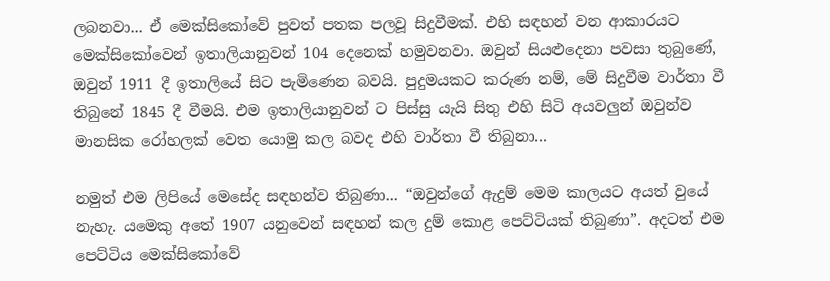ලබනවා... ඒ මෙක්සිකෝවේ පුවත් පතක පලවූ සිදුවීමක්. එහි සඳහන් වන ආකාරයට මෙක්සිකෝවෙන් ඉතාලියානුවන් 104 දෙනෙක් හමුවනවා. ඔවුන් සියළුදෙනා පවසා තුබුණේ, ඔවුන් 1911 දී ඉතාලියේ සිට පැමිණෙන බවයි. පුදුමයකට කරුණ නම්, මේ සිදුවීම වාර්තා වී තිබුනේ 1845 දී වීමයි. එම ඉතාලියානුවන් ට පිස්සු යැයි සිතු එහි සිටි අයවලුන් ඔවුන්ව මානසික රෝහලක් වෙත යොමු කල බවද එහි වාර්තා වී තිබුනා...

නමුත් එම ලිපියේ මෙසේද සඳහන්ව තිබුණා... “ඔවුන්ගේ ඇදුම් මෙම කාලයට අයත් වුයේ නැහැ. යමෙකු අතේ 1907 යනුවෙන් සඳහන් කල දුම් කොළ පෙට්ටියක් තිබුණා”. අදටත් එම පෙට්ටිය මෙක්සිකෝවේ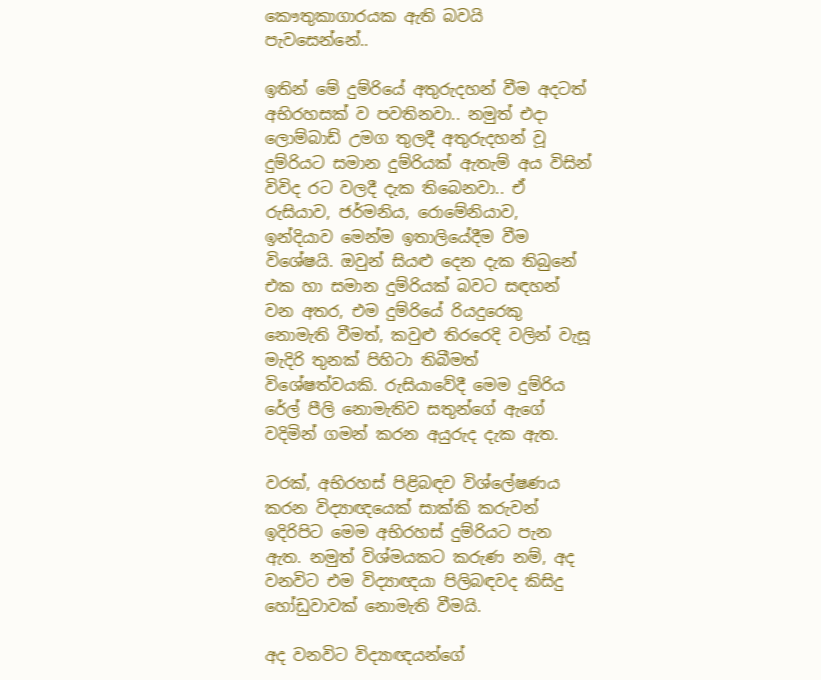කෞතුකාගාරයක ඇති බවයි පැවසෙන්නේ..

ඉතින් මේ දුම්රියේ අතුරුදහන් වීම අදටත් අභිරහසක් ව පවතිනවා.. නමුත් එදා ලොම්බාඩ් උමග තුලදී අතුරුදහන් වූ දුම්රියට සමාන දුම්රියක් ඇතැම් අය විසින් විවිද රට වලදී දැක තිබෙනවා.. ඒ රුසියාව, ජර්මනිය, රොමේනියාව, ඉන්දියාව මෙන්ම ඉතාලියේදීම වීම විශේෂයි. ඔවුන් සියළු දෙන දැක තිබුනේ එක හා සමාන දුම්රියක් බවට සඳහන් වන අතර, එම දුම්රියේ රියදුරෙකු නොමැති වීමත්, කවුළු තිරරෙදි වලින් වැසූ මැදිරි තුනක් පිහිටා තිබීමත් විශේෂත්වයකි. රුසියාවේදී මෙම දුම්රිය රේල් පීලි නොමැතිව සතුන්ගේ ඇගේ වදිමින් ගමන් කරන අයුරුද දැක ඇත.

වරක්, අභිරහස් පිළිබඳව විශ්ලේෂණය කරන විද්‍යාඥයෙක් සාක්කි කරුවන් ඉදිරිපිට මෙම අභිරහස් දුම්රියට පැන ඇත. නමුත් විශ්මයකට කරුණ නම්, අද වනවිට එම විද්‍යාඥයා පිලිබඳවද කිසිදු හෝඩුවාවක් නොමැති වීමයි.

අද වනවිට විද්‍යාඥයන්ගේ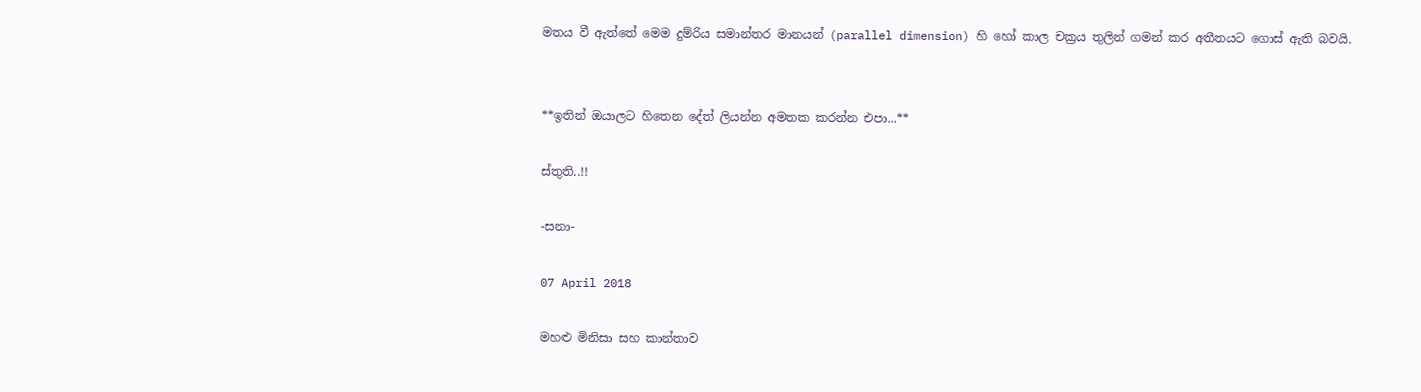මතය වී ඇත්තේ මෙම දුම්රිය සමාන්තර මානයන් (parallel dimension) හි හෝ කාල චක්‍රය තුලින් ගමන් කර අතීතයට ගොස් ඇති බවයි.


**ඉතින් ඔයාලට හිතෙන දේත් ලියන්න අමතක කරන්න එපා...**

ස්තුති..!!

-සනා-

07 April 2018

මහළු මිනිසා සහ කාන්තාව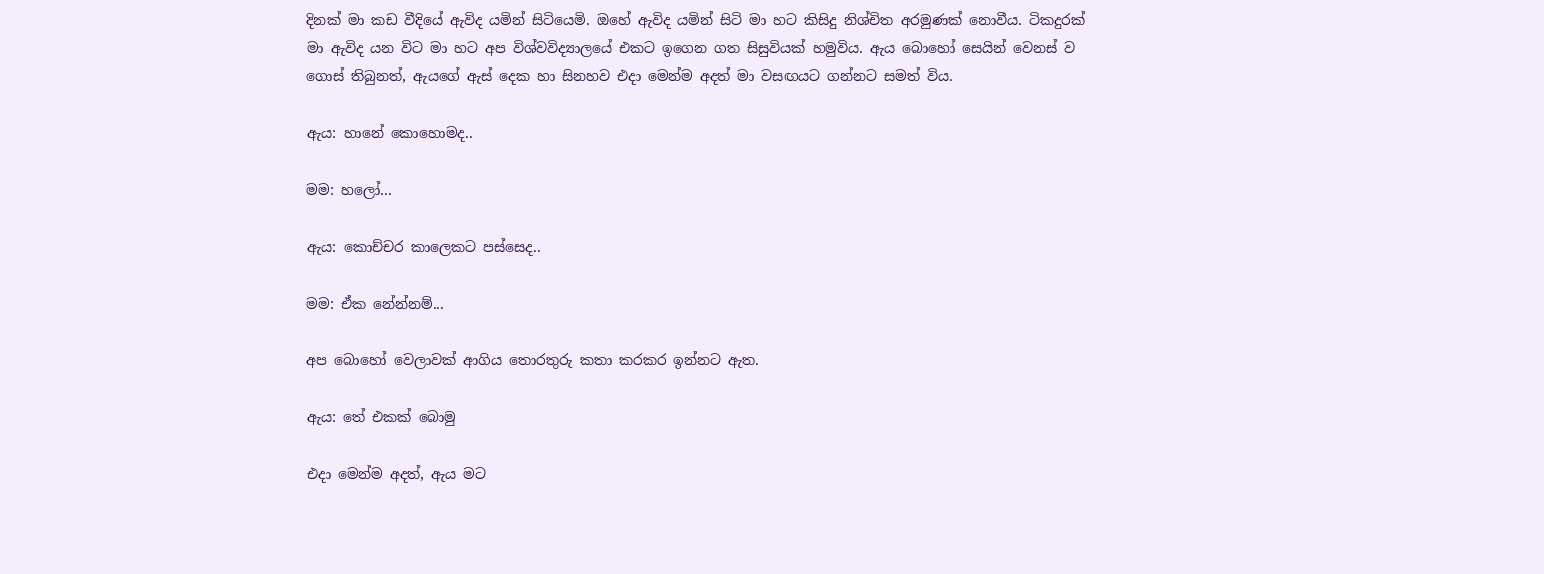දිනක් මා කඩ වීදියේ ඇවිද යමින් සිටියෙමි. ඔහේ ඇවිද යමින් සිටි මා හට කිසිදු නිශ්චිත අරමුණක් නොවීය. ටිකදුරක් මා ඇවිද යන විට මා හට අප විශ්වවිද්‍යාලයේ එකට ඉගෙන ගත සිසුවියක් හමුවිය. ඇය බොහෝ සෙයින් වෙනස් ව ගොස් තිබුනත්, ඇයගේ ඇස් දෙක හා සිනහව එදා මෙන්ම අදත් මා වසඟයට ගන්නට සමත් විය.

ඇය: හානේ කොහොමද..

මම: හලෝ...

ඇය: කොච්චර කාලෙකට පස්සෙද..

මම: ඒක නේන්නම්...

අප බොහෝ වෙලාවක් ආගිය තොරතුරු කතා කරකර ඉන්නට ඇත.

ඇය: තේ එකක් බොමු

එදා මෙන්ම අදත්, ඇය මට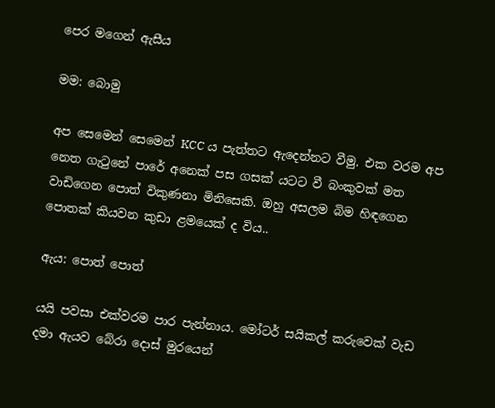පෙර මගෙන් ඇසීය

මම: බොමු

අප සෙමෙන් සෙමෙන් KCC ය පැත්තට ඇදෙන්නට වීමු. එක වරම අප නෙත ගැටුනේ පාරේ අනෙක් පස ගසක් යටට වී බංකුවක් මත වාඩිගෙන පොත් විකුණනා මිනිසෙකි. ඔහු අසලම බිම හිඳගෙන පොතක් කියවන කුඩා ළමයෙක් ද විය..

ඇය: පොත් පොත්

යයි පවසා එක්වරම පාර පැන්නාය. මෝටර් සයිකල් කරුවෙක් වැඩ දමා ඇයව බේරා දොස් මුරයෙන්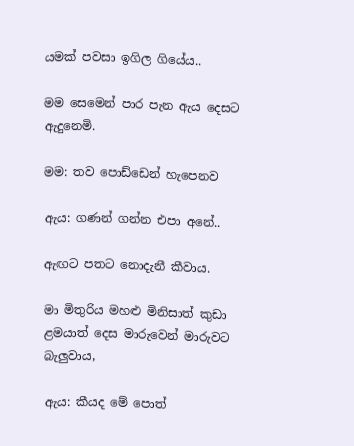යමක් පවසා ඉගිල ගියේය..

මම සෙමෙන් පාර පැන ඇය දෙසට ඇදුනෙමි.

මම: තව පොඩ්ඩෙන් හැපෙනව

ඇය: ගණන් ගන්න එපා අනේ..

ඇඟට පතට නොදැනී කීවාය.

මා මිතුරිය මහළු මිනිසාත් කුඩා ළමයාත් දෙස මාරුවෙන් මාරුවට බැලුවාය,

ඇය: කීයද මේ පොත්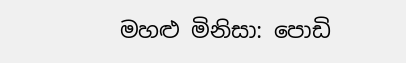මහළු මිනිසා: පොඩි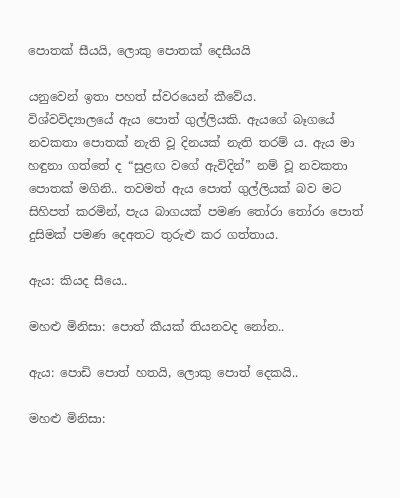පොතක් සීයයි, ලොකු පොතක් දෙසීයයි

යනුවෙන් ඉතා පහත් ස්වරයෙන් කීවේය.
විශ්වවිද්‍යාලයේ ඇය පොත් ගුල්ලියකි. ඇයගේ බෑගයේ නවකතා පොතක් නැති වූ දිනයක් නැති තරම් ය. ඇය මා හඳුනා ගත්තේ ද “සුළඟ වගේ ඇවිදින්” නම් වූ නවකතා පොතක් මගිනි.. තවමත් ඇය පොත් ගුල්ලියක් බව මට සිහිපත් කරමින්, පැය බාගයක් පමණ තෝරා තෝරා පොත් දුසිමක් පමණ දෙඅතට තුරුළු කර ගත්තාය.

ඇය: කියද සීයෙ..

මහළු මිනිසා: පොත් කීයක් තියනවද නෝන..

ඇය: පොඩි පොත් හතයි, ලොකු පොත් දෙකයි..

මහළු මිනිසා: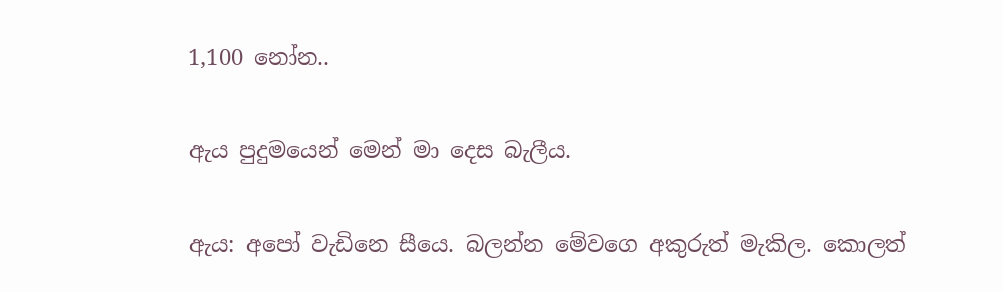1,100 නෝන..

ඇය පුදුමයෙන් මෙන් මා දෙස බැලීය.

ඇය: අපෝ වැඩිනෙ සීයෙ. බලන්න මේවගෙ අකුරුත් මැකිල. කොලත්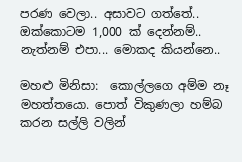පරණ වෙලා.. අසාවට ගත්තේ.. ඔක්කොටම 1,000 ක් දෙන්නම්.. නැත්නම් එපා... මොකද කියන්නෙ..

මහළු මිනිසා:  කොල්ලගෙ අම්ම නෑ මහත්තයො. පොත් විකුණලා හම්බ කරන සල්ලි වලින්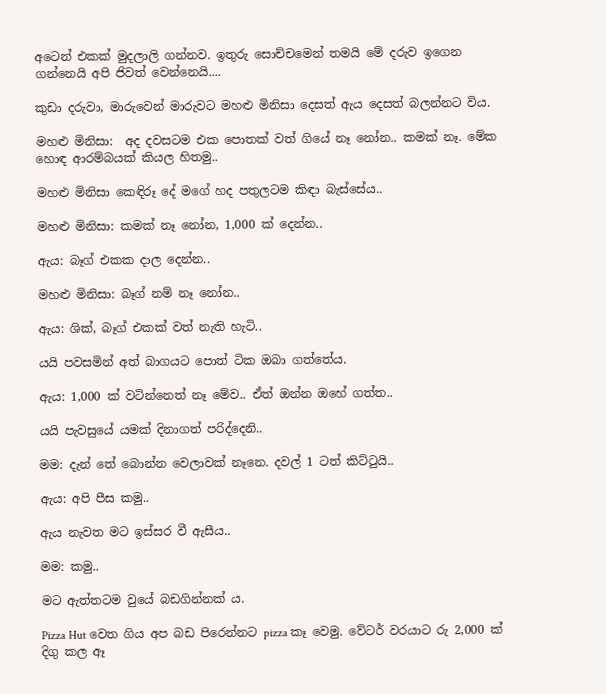අටෙන් එකක් මුදලාලි ගන්නව. ඉතුරු සොච්චමෙන් තමයි මේ දරුව ඉගෙන ගන්නෙයි අපි ජිවත් වෙන්නෙයි....

කුඩා දරුවා, මාරුවෙන් මාරුවට මහළු මිනිසා දෙසත් ඇය දෙසත් බලන්නට විය.

මහළු මිනිසා:  අද දවසටම එක පොතක් වත් ගියේ නෑ නෝන.. කමක් නෑ. මේක හොඳ ආරම්බයක් කියල හිතමු..

මහළු මිනිසා කෙඳිරූ දේ මගේ හද පතුලටම කිඳා බැස්සේය..

මහළු මිනිසා: කමක් නෑ නෝන, 1,000 ක් දෙන්න..

ඇය: බෑග් එකක දාල දෙන්න..

මහළු මිනිසා: බෑග් නම් නෑ නෝන..

ඇය: ශික්, බෑග් එකක් වත් නැති හැටි..

යයි පවසමින් අත් බාගයට පොත් ටික ඔබා ගත්තේය.

ඇය: 1,000 ක් වටින්නෙත් නෑ මේව.. ඒත් ඔන්න ඔහේ ගත්ත..

යයි පැවසුයේ යමක් දිනාගත් පරිද්දෙනි..

මම: දැන් තේ බොන්න වෙලාවක් නෑනෙ. දවල් 1 ටත් කිට්ටුයි..

ඇය: අපි පීස කමු..

ඇය නැවත මට ඉස්සර වී ඇසීය..

මම: කමු..

මට ඇත්තටම වුයේ බඩගින්නක් ය.

Pizza Hut වෙත ගිය අප බඩ පිරෙන්නට pizza කෑ වෙමු. වේටර් වරයාට රු 2,000 ක් දිගු කල ඈ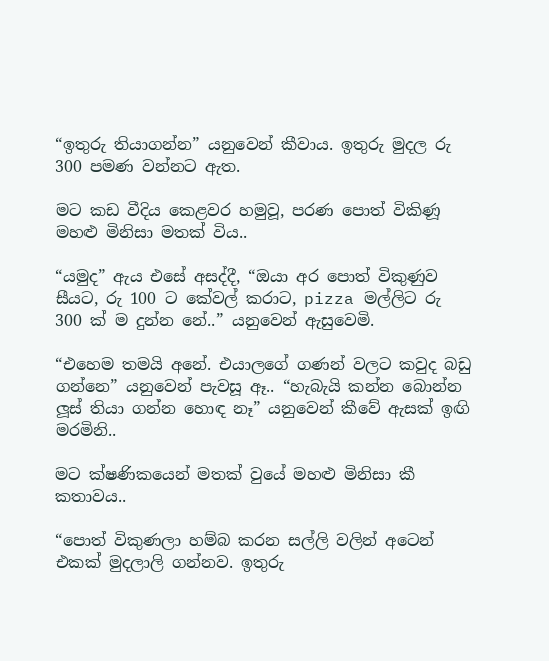“ඉතුරු තියාගන්න” යනුවෙන් කීවාය. ඉතුරු මුදල රු 300 පමණ වන්නට ඇත.

මට කඩ වීදිය කෙළවර හමුවූ, පරණ පොත් විකිණූ මහළු මිනිසා මතක් විය..

“යමුද” ඇය එසේ අසද්දී, “ඔයා අර පොත් විකුණුව සීයට, රු 100 ට කේවල් කරාට, pizza මල්ලිට රු 300 ක් ම දුන්න නේ..” යනුවෙන් ඇසුවෙමි.

“එහෙම තමයි අනේ. එයාලගේ ගණන් වලට කවුද බඩු ගන්නෙ” යනුවෙන් පැවසූ ඈ.. “හැබැයි කන්න බොන්න ලූස් තියා ගන්න හොඳ නෑ” යනුවෙන් කීවේ ඇසක් ඉඟි මරමිනි..

මට ක්ෂණිකයෙන් මතක් වුයේ මහළු මිනිසා කී කතාවය..

“පොත් විකුණලා හම්බ කරන සල්ලි වලින් අටෙන් එකක් මුදලාලි ගන්නව. ඉතුරු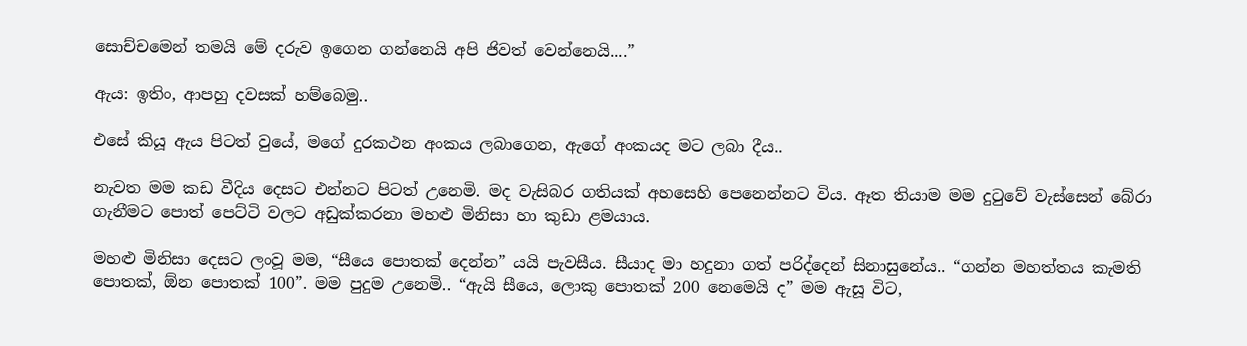සොච්චමෙන් තමයි මේ දරුව ඉගෙන ගන්නෙයි අපි ජිවත් වෙන්නෙයි....”

ඇය: ඉතිං, ආපහු දවසක් හම්බෙමු..

එසේ කියූ ඇය පිටත් වුයේ, මගේ දුරකථන අංකය ලබාගෙන, ඇගේ අංකයද මට ලබා දීය..

නැවත මම කඩ වීදිය දෙසට එන්නට පිටත් උනෙමි. මද වැසිබර ගතියක් අහසෙහි පෙනෙන්නට විය. ඈත තියාම මම දුටුවේ වැස්සෙන් බේරා ගැනීමට පොත් පෙට්ටි වලට අඩුක්කරනා මහළු මිනිසා හා කුඩා ළමයාය.

මහළු මිනිසා දෙසට ලංවූ මම, “සීයෙ පොතක් දෙන්න” යයි පැවසීය. සීයාද මා හදුනා ගත් පරිද්දෙන් සිනාසුනේය.. “ගන්න මහත්තය කැමති පොතක්, ඕන පොතක් 100”. මම පුදුම උනෙමි.. “ඇයි සීයෙ, ලොකු පොතක් 200 නෙමෙයි ද” මම ඇසූ විට,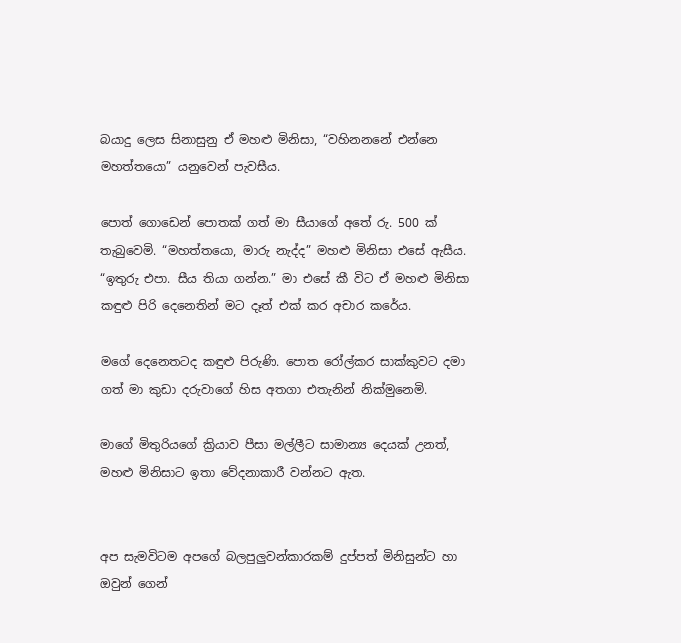බයාදු ලෙස සිනාසුනු ඒ මහළු මිනිසා, “වහිනනනේ එන්නෙ මහත්තයො” යනුවෙන් පැවසීය.

පොත් ගොඩෙන් පොතක් ගත් මා සීයාගේ අතේ රු. 500 ක් තැබුවෙමි. “මහත්තයො, මාරු නැද්ද” මහළු මිනිසා එසේ ඇසීය. “ඉතුරු එපා. සීය තියා ගන්න.” මා එසේ කී විට ඒ මහළු මිනිසා කඳුළු පිරි දෙනෙතින් මට දෑත් එක් කර අචාර කරේය.

මගේ දෙනෙතටද කඳුළු පිරුණි. පොත රෝල්කර සාක්කුවට දමා ගත් මා කුඩා දරුවාගේ හිස අතගා එතැනින් නික්මුනෙමි.

මාගේ මිතුරියගේ ක්‍රියාව පීසා මල්ලීට සාමාන්‍ය දෙයක් උනත්, මහළු මිනිසාට ඉතා වේදනාකාරී වන්නට ඇත.


අප සැමවිටම අපගේ බලපුලුවන්කාරකම් දුප්පත් මිනිසුන්ට හා ඔවුන් ගෙන්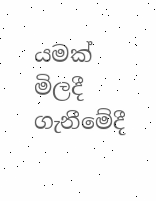යමක් මිලදී ගැනීමේදී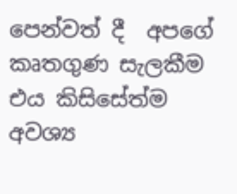පෙන්වත් දී  අපගේ කෘතගුණ සැලකීම එය කිසිසේත්ම අවශ්‍ය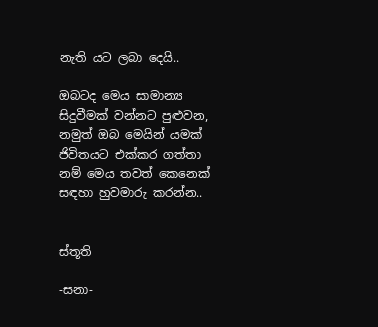නැති යට ලබා දෙයි..

ඔබටද මෙය සාමාන්‍ය සිදුවීමක් වන්නට පුළුවන, නමුත් ඔබ මෙයින් යමක් ජිවිතයට එක්කර ගත්තා නම් මෙය තවත් කෙනෙක් සඳහා හුවමාරු කරන්න..


ස්තූති

-සනා-